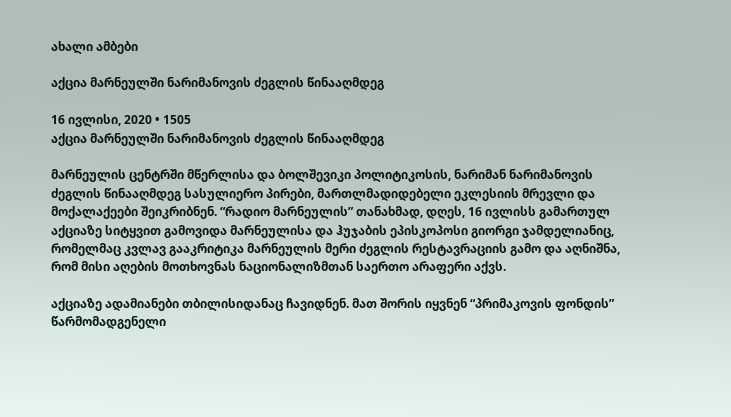ახალი ამბები

აქცია მარნეულში ნარიმანოვის ძეგლის წინააღმდეგ

16 ივლისი, 2020 • 1505
აქცია მარნეულში ნარიმანოვის ძეგლის წინააღმდეგ

მარნეულის ცენტრში მწერლისა და ბოლშევიკი პოლიტიკოსის, ნარიმან ნარიმანოვის ძეგლის წინააღმდეგ სასულიერო პირები, მართლმადიდებელი ეკლესიის მრევლი და მოქალაქეები შეიკრიბნენ. “რადიო მარნეულის” თანახმად, დღეს, 16 ივლისს გამართულ აქციაზე სიტყვით გამოვიდა მარნეულისა და ჰუჯაბის ეპისკოპოსი გიორგი ჯამდელიანიც, რომელმაც კვლავ გააკრიტიკა მარნეულის მერი ძეგლის რესტავრაციის გამო და აღნიშნა, რომ მისი აღების მოთხოვნას ნაციონალიზმთან საერთო არაფერი აქვს.

აქციაზე ადამიანები თბილისიდანაც ჩავიდნენ. მათ შორის იყვნენ “პრიმაკოვის ფონდის” წარმომადგენელი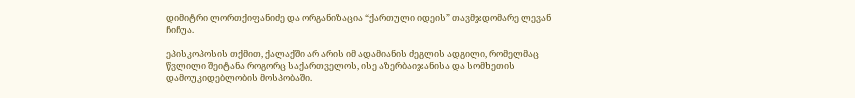დიმიტრი ლორთქიფანიძე და ორგანიზაცია “ქართული იდეის” თავმჯდომარე ლევან ჩიჩუა.

ეპისკოპოსის თქმით, ქალაქში არ არის იმ ადამიანის ძეგლის ადგილი, რომელმაც წვლილი შეიტანა როგორც საქართველოს, ისე აზერბაიჯანისა და სომხეთის დამოუკიდებლობის მოსპობაში.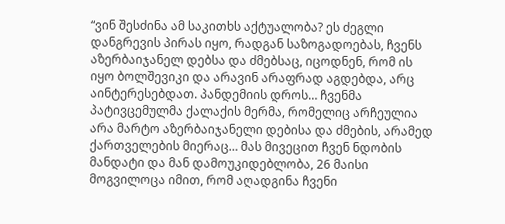“ვინ შესძინა ამ საკითხს აქტუალობა? ეს ძეგლი დანგრევის პირას იყო, რადგან საზოგადოებას, ჩვენს აზერბაიჯანელ დებსა და ძმებსაც, იცოდნენ, რომ ის იყო ბოლშევიკი და არავინ არაფრად აგდებდა, არც აინტერესებდათ. პანდემიის დროს… ჩვენმა პატივცემულმა ქალაქის მერმა, რომელიც არჩეულია არა მარტო აზერბაიჯანელი დებისა და ძმების, არამედ ქართველების მიერაც… მას მივეცით ჩვენ ნდობის მანდატი და მან დამოუკიდებლობა, 26 მაისი მოგვილოცა იმით, რომ აღადგინა ჩვენი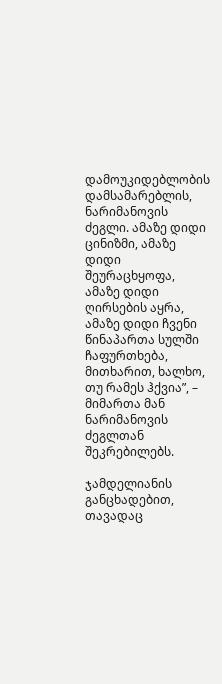დამოუკიდებლობის დამსამარებლის, ნარიმანოვის ძეგლი. ამაზე დიდი ცინიზმი, ამაზე დიდი შეურაცხყოფა, ამაზე დიდი ღირსების აყრა, ამაზე დიდი ჩვენი წინაპართა სულში ჩაფურთხება, მითხარით, ხალხო, თუ რამეს ჰქვია”, – მიმართა მან ნარიმანოვის ძეგლთან შეკრებილებს.

ჯამდელიანის განცხადებით, თავადაც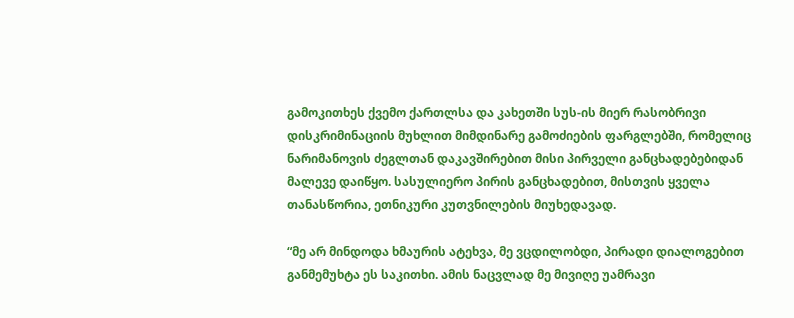გამოკითხეს ქვემო ქართლსა და კახეთში სუს-ის მიერ რასობრივი დისკრიმინაციის მუხლით მიმდინარე გამოძიების ფარგლებში, რომელიც ნარიმანოვის ძეგლთან დაკავშირებით მისი პირველი განცხადებებიდან მალევე დაიწყო. სასულიერო პირის განცხადებით, მისთვის ყველა თანასწორია, ეთნიკური კუთვნილების მიუხედავად.

“მე არ მინდოდა ხმაურის ატეხვა, მე ვცდილობდი, პირადი დიალოგებით განმემუხტა ეს საკითხი. ამის ნაცვლად მე მივიღე უამრავი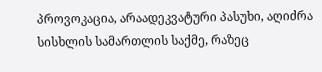პროვოკაცია, არაადეკვატური პასუხი, აღიძრა სისხლის სამართლის საქმე, რაზეც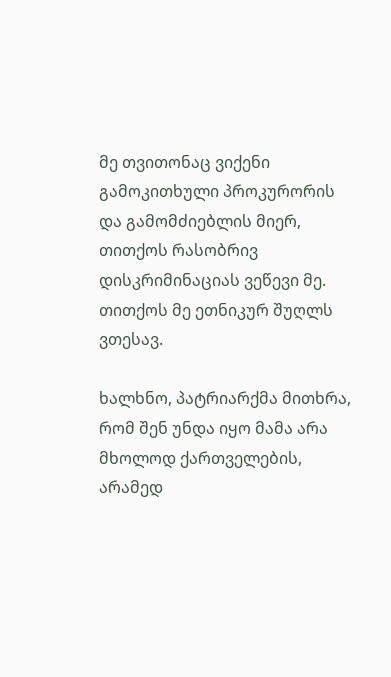მე თვითონაც ვიქენი გამოკითხული პროკურორის და გამომძიებლის მიერ, თითქოს რასობრივ დისკრიმინაციას ვეწევი მე. თითქოს მე ეთნიკურ შუღლს ვთესავ.

ხალხნო, პატრიარქმა მითხრა, რომ შენ უნდა იყო მამა არა მხოლოდ ქართველების, არამედ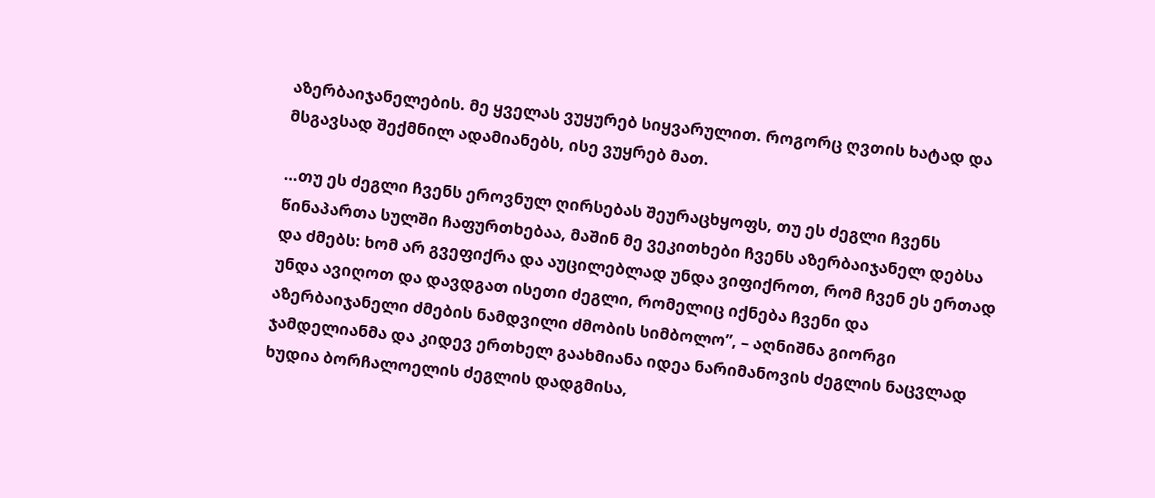აზერბაიჯანელების. მე ყველას ვუყურებ სიყვარულით. როგორც ღვთის ხატად და მსგავსად შექმნილ ადამიანებს, ისე ვუყრებ მათ.

…თუ ეს ძეგლი ჩვენს ეროვნულ ღირსებას შეურაცხყოფს, თუ ეს ძეგლი ჩვენს წინაპართა სულში ჩაფურთხებაა, მაშინ მე ვეკითხები ჩვენს აზერბაიჯანელ დებსა და ძმებს: ხომ არ გვეფიქრა და აუცილებლად უნდა ვიფიქროთ, რომ ჩვენ ეს ერთად უნდა ავიღოთ და დავდგათ ისეთი ძეგლი, რომელიც იქნება ჩვენი და აზერბაიჯანელი ძმების ნამდვილი ძმობის სიმბოლო”, – აღნიშნა გიორგი ჯამდელიანმა და კიდევ ერთხელ გაახმიანა იდეა ნარიმანოვის ძეგლის ნაცვლად ხუდია ბორჩალოელის ძეგლის დადგმისა,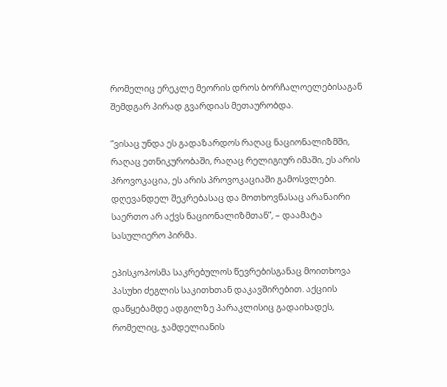რომელიც ერეკლე მეორის დროს ბორჩალოელებისაგან შემდგარ პირად გვარდიას მეთაურობდა.

“ვისაც უნდა ეს გადაზარდოს რაღაც ნაციონალიზმში, რაღაც ეთნიკურობაში, რაღაც რელიგიურ იმაში, ეს არის პროვოკაცია, ეს არის პროვოკაციაში გამოსვლები. დღევანდელ შეკრებასაც და მოთხოვნასაც არანაირი საერთო არ აქვს ნაციონალიზმთან”, – დაამატა სასულიერო პირმა.

ეპისკოპოსმა საკრებულოს წევრებისგანაც მოითხოვა პასუხი ძეგლის საკითხთან დაკავშირებით. აქციის დაწყებამდე ადგილზე პარაკლისიც გადაიხადეს, რომელიც, ჯამდელიანის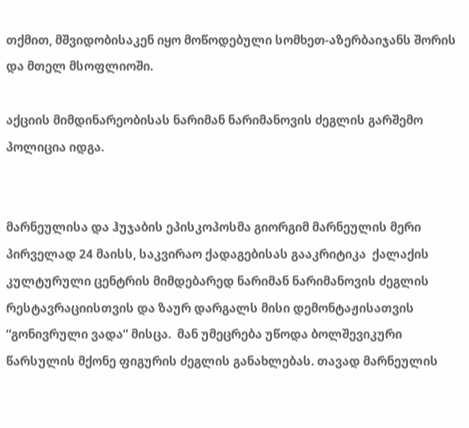თქმით, მშვიდობისაკენ იყო მოწოდებული სომხეთ-აზერბაიჯანს შორის და მთელ მსოფლიოში.

აქციის მიმდინარეობისას ნარიმან ნარიმანოვის ძეგლის გარშემო პოლიცია იდგა.


მარნეულისა და ჰუჯაბის ეპისკოპოსმა გიორგიმ მარნეულის მერი პირველად 24 მაისს, საკვირაო ქადაგებისას გააკრიტიკა  ქალაქის კულტურული ცენტრის მიმდებარედ ნარიმან ნარიმანოვის ძეგლის რესტავრაციისთვის და ზაურ დარგალს მისი დემონტაჟისათვის “გონივრული ვადა” მისცა.  მან უმეცრება უწოდა ბოლშევიკური წარსულის მქონე ფიგურის ძეგლის განახლებას. თავად მარნეულის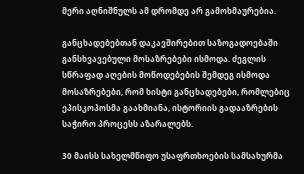მერი აღნიშნულს ამ დრომდე არ გამოხმაურებია.

განცხადებებთან დაკავშირებით საზოგადოებაში განსხვავებული მოსაზრებები ისმოდა. ძეგლის სწრაფად აღების მოწოდებების შემდეგ ისმოდა მოსაზრებები, რომ ხისტი განცხადებები, რომლებიც ეპისკოპოსმა გაახმიანა, ისტორიის გადააზრების საჭირო პროცესს აზარალებს.

30 მაისს სახელმწიფო უსაფრთხოების სამსახურმა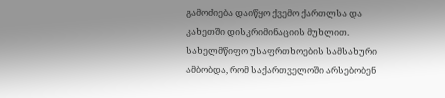გამოძიება დაიწყო ქვემო ქართლსა და კახეთში დისკრიმინაციის მუხლით. სახელმწიფო უსაფრთხოების სამსახური ამბობდა, რომ საქართველოში არსებობენ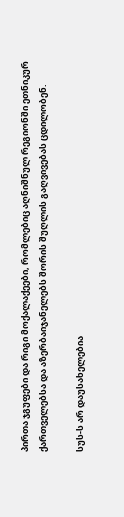პირთა ჯგუფები და რიგი მოქალაქეები, რომლებიც აღნიშნულ რეგიონში ეთნიკურ ქართველებსა და აზერბაიჯანელებს შორის შუღლის გაღვივებას ცდილობენ.

სუს-ს არ დაუსახელებია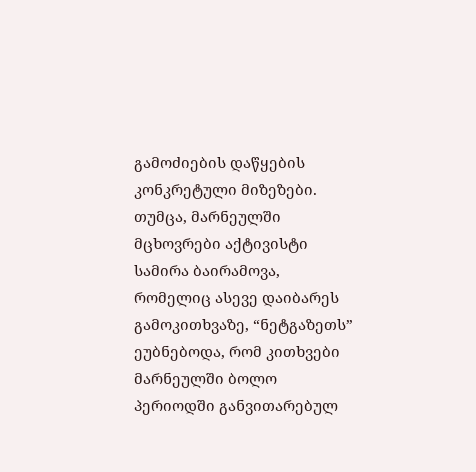გამოძიების დაწყების კონკრეტული მიზეზები. თუმცა, მარნეულში მცხოვრები აქტივისტი სამირა ბაირამოვა, რომელიც ასევე დაიბარეს გამოკითხვაზე, “ნეტგაზეთს” ეუბნებოდა, რომ კითხვები მარნეულში ბოლო პერიოდში განვითარებულ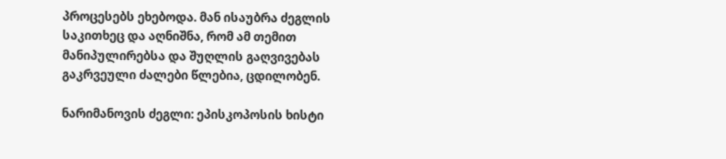პროცესებს ეხებოდა. მან ისაუბრა ძეგლის საკითხეც და აღნიშნა, რომ ამ თემით მანიპულირებსა და შუღლის გაღვივებას გაკრვეული ძალები წლებია, ცდილობენ.

ნარიმანოვის ძეგლი: ეპისკოპოსის ხისტი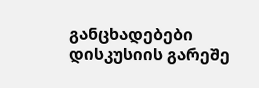განცხადებები დისკუსიის გარეშე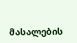მასალების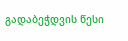გადაბეჭდვის წესი